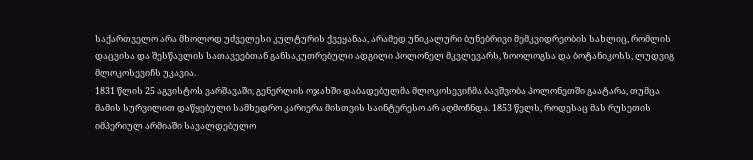საქართველო არა მხოლოდ უძველესი კულტურის ქვეყანაა, არამედ უნიკალური ბუნებრივი მემკვიდრეობის სახლიც, რომლის დაცვისა და შესწავლის სათავეებთან განსაკუთრებული ადგილი პოლონელ მკვლევარს, ზოოლოგსა და ბოტანიკოსს, ლუდვიგ მლოკოსევიჩს უკავია.
1831 წლის 25 აგვისტოს ვარშავაში, გენერლის ოჯახში დაბადებულმა მლოკოსევიჩმა ბავშვობა პოლონეთში გაატარა, თუმცა მამის სურვილით დაწყებული სამხედრო კარიერა მისთვის საინტერესო არ აღმოჩნდა. 1853 წელს, როდესაც მას რუსეთის იმპერიულ არმიაში სავალდებულო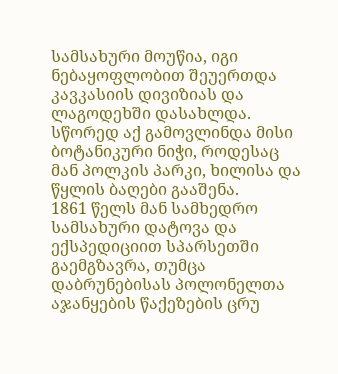სამსახური მოუწია, იგი ნებაყოფლობით შეუერთდა კავკასიის დივიზიას და ლაგოდეხში დასახლდა.
სწორედ აქ გამოვლინდა მისი ბოტანიკური ნიჭი, როდესაც მან პოლკის პარკი, ხილისა და წყლის ბაღები გააშენა.
1861 წელს მან სამხედრო სამსახური დატოვა და ექსპედიციით სპარსეთში გაემგზავრა, თუმცა დაბრუნებისას პოლონელთა აჯანყების წაქეზების ცრუ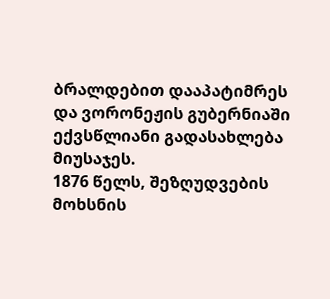ბრალდებით დააპატიმრეს და ვორონეჟის გუბერნიაში ექვსწლიანი გადასახლება მიუსაჯეს.
1876 წელს, შეზღუდვების მოხსნის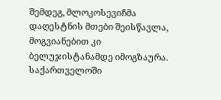შემდეგ, მლოკოსევიჩმა დაღესტნის მთები შეისწავლა, მოგვიანებით კი ბელუჯისტანამდე იმოგზაურა. საქართველოში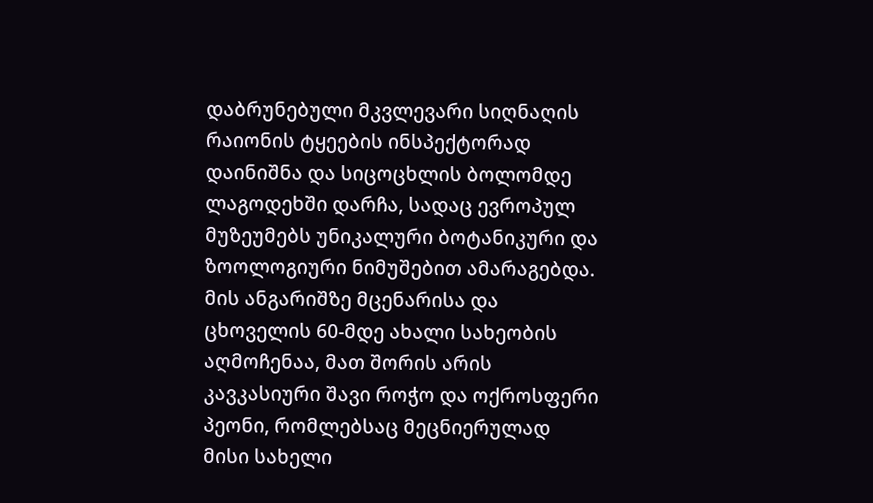დაბრუნებული მკვლევარი სიღნაღის რაიონის ტყეების ინსპექტორად დაინიშნა და სიცოცხლის ბოლომდე ლაგოდეხში დარჩა, სადაც ევროპულ მუზეუმებს უნიკალური ბოტანიკური და ზოოლოგიური ნიმუშებით ამარაგებდა.
მის ანგარიშზე მცენარისა და ცხოველის 60-მდე ახალი სახეობის აღმოჩენაა, მათ შორის არის კავკასიური შავი როჭო და ოქროსფერი პეონი, რომლებსაც მეცნიერულად მისი სახელი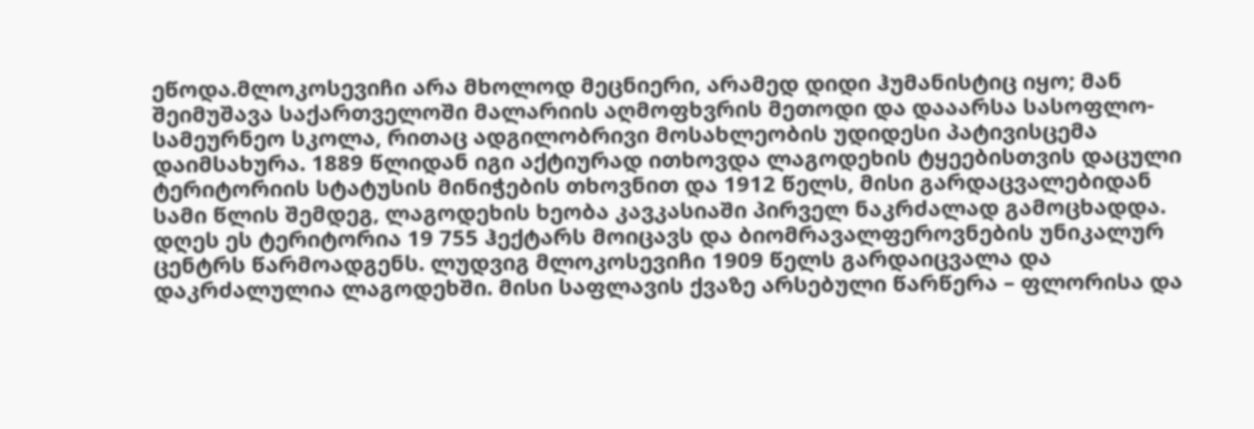ეწოდა.მლოკოსევიჩი არა მხოლოდ მეცნიერი, არამედ დიდი ჰუმანისტიც იყო; მან შეიმუშავა საქართველოში მალარიის აღმოფხვრის მეთოდი და დააარსა სასოფლო-სამეურნეო სკოლა, რითაც ადგილობრივი მოსახლეობის უდიდესი პატივისცემა დაიმსახურა. 1889 წლიდან იგი აქტიურად ითხოვდა ლაგოდეხის ტყეებისთვის დაცული ტერიტორიის სტატუსის მინიჭების თხოვნით და 1912 წელს, მისი გარდაცვალებიდან სამი წლის შემდეგ, ლაგოდეხის ხეობა კავკასიაში პირველ ნაკრძალად გამოცხადდა.
დღეს ეს ტერიტორია 19 755 ჰექტარს მოიცავს და ბიომრავალფეროვნების უნიკალურ ცენტრს წარმოადგენს. ლუდვიგ მლოკოსევიჩი 1909 წელს გარდაიცვალა და დაკრძალულია ლაგოდეხში. მისი საფლავის ქვაზე არსებული წარწერა – ფლორისა და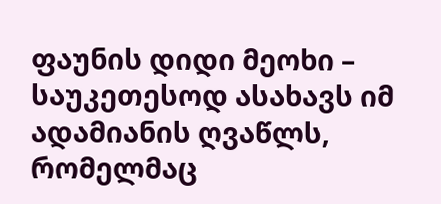ფაუნის დიდი მეოხი – საუკეთესოდ ასახავს იმ ადამიანის ღვაწლს, რომელმაც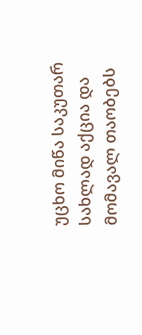უცხო მიწა საკუთარ სახლად აქცია და მომავალ თაობებს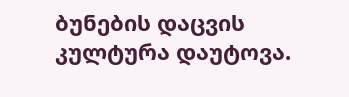ბუნების დაცვის კულტურა დაუტოვა.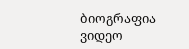ბიოგრაფია
ვიდეო